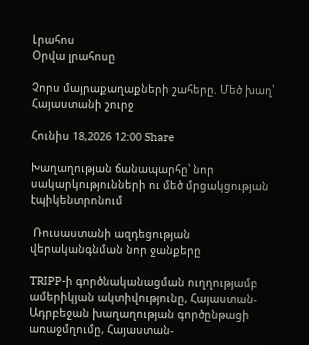Լրահոս
Օրվա լրահոսը

Չորս մայրաքաղաքների շահերը. Մեծ խաղ՝ Հայաստանի շուրջ

Հունիս 18,2026 12:00 Share

Խաղաղության ճանապարհը՝ նոր սակարկությունների ու մեծ մրցակցության էպիկենտրոնում

 Ռուսաստանի ազդեցության վերականգնման նոր ջանքերը

TRIPP-ի գործնականացման ուղղությամբ ամերիկյան ակտիվությունը, Հայաստան-Ադրբեջան խաղաղության գործընթացի առաջմղումը, Հայաստան-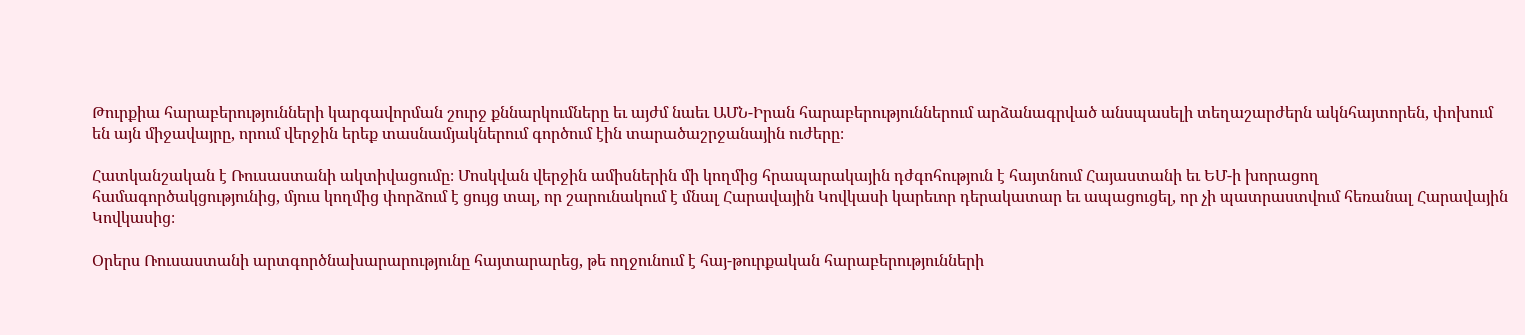Թուրքիա հարաբերությունների կարգավորման շուրջ քննարկումները եւ այժմ նաեւ ԱՄՆ-Իրան հարաբերություններում արձանագրված անսպասելի տեղաշարժերն ակնհայտորեն, փոխում են այն միջավայրը, որում վերջին երեք տասնամյակներում գործում էին տարածաշրջանային ուժերը։

Հատկանշական է Ռուսաստանի ակտիվացումը։ Մոսկվան վերջին ամիսներին մի կողմից հրապարակային դժգոհություն է հայտնում Հայաստանի եւ ԵՄ-ի խորացող համագործակցությունից, մյուս կողմից փորձում է ցույց տալ, որ շարունակում է մնալ Հարավային Կովկասի կարեւոր դերակատար եւ ապացուցել, որ չի պատրաստվում հեռանալ Հարավային Կովկասից։

Օրերս Ռուսաստանի արտգործնախարարությունը հայտարարեց, թե ողջունում է հայ-թուրքական հարաբերությունների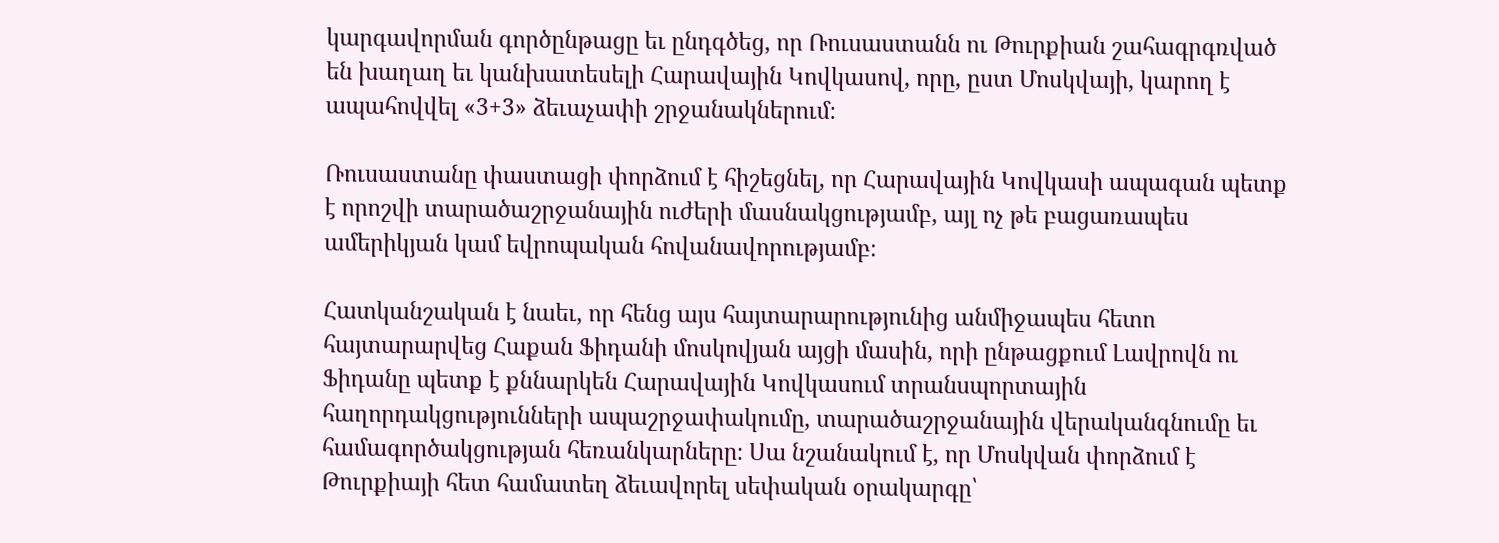կարգավորման գործընթացը եւ ընդգծեց, որ Ռուսաստանն ու Թուրքիան շահագրգռված են խաղաղ եւ կանխատեսելի Հարավային Կովկասով, որը, ըստ Մոսկվայի, կարող է ապահովվել «3+3» ձեւաչափի շրջանակներում։

Ռուսաստանը փաստացի փորձում է հիշեցնել, որ Հարավային Կովկասի ապագան պետք է որոշվի տարածաշրջանային ուժերի մասնակցությամբ, այլ ոչ թե բացառապես ամերիկյան կամ եվրոպական հովանավորությամբ։

Հատկանշական է նաեւ, որ հենց այս հայտարարությունից անմիջապես հետո հայտարարվեց Հաքան Ֆիդանի մոսկովյան այցի մասին, որի ընթացքում Լավրովն ու Ֆիդանը պետք է քննարկեն Հարավային Կովկասում տրանսպորտային հաղորդակցությունների ապաշրջափակումը, տարածաշրջանային վերականգնումը եւ համագործակցության հեռանկարները։ Սա նշանակում է, որ Մոսկվան փորձում է Թուրքիայի հետ համատեղ ձեւավորել սեփական օրակարգը՝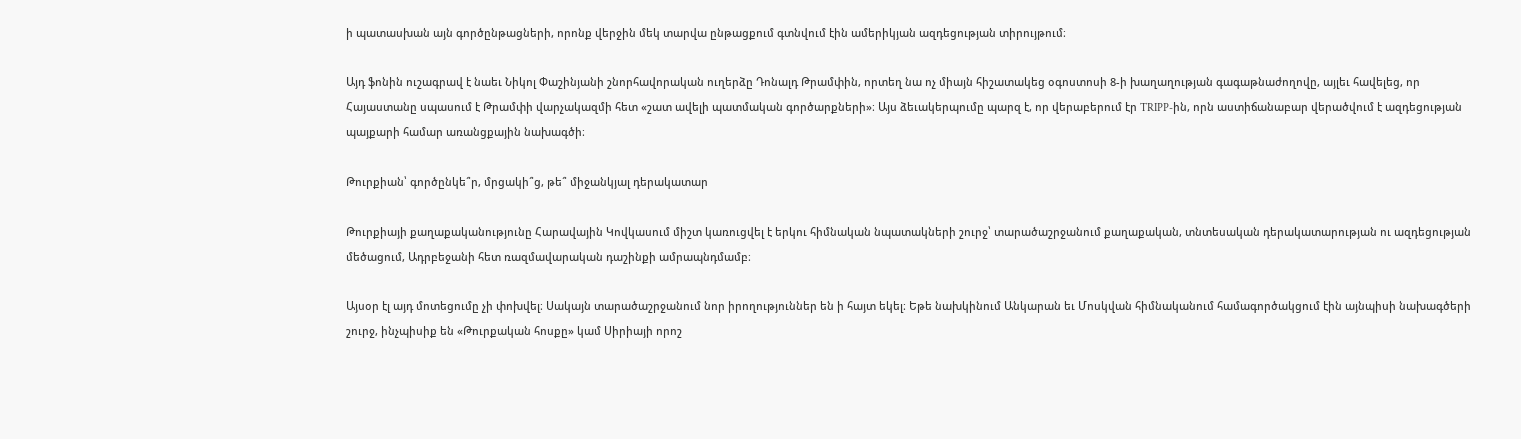ի պատասխան այն գործընթացների, որոնք վերջին մեկ տարվա ընթացքում գտնվում էին ամերիկյան ազդեցության տիրույթում։

Այդ ֆոնին ուշագրավ է նաեւ Նիկոլ Փաշինյանի շնորհավորական ուղերձը Դոնալդ Թրամփին, որտեղ նա ոչ միայն հիշատակեց օգոստոսի 8-ի խաղաղության գագաթնաժողովը, այլեւ հավելեց, որ Հայաստանը սպասում է Թրամփի վարչակազմի հետ «շատ ավելի պատմական գործարքների»։ Այս ձեւակերպումը պարզ է, որ վերաբերում էր TRIPP-ին, որն աստիճանաբար վերածվում է ազդեցության պայքարի համար առանցքային նախագծի։

Թուրքիան՝ գործընկե՞ր, մրցակի՞ց, թե՞ միջանկյալ դերակատար

Թուրքիայի քաղաքականությունը Հարավային Կովկասում միշտ կառուցվել է երկու հիմնական նպատակների շուրջ՝ տարածաշրջանում քաղաքական, տնտեսական դերակատարության ու ազդեցության մեծացում, Ադրբեջանի հետ ռազմավարական դաշինքի ամրապնդմամբ։

Այսօր էլ այդ մոտեցումը չի փոխվել։ Սակայն տարածաշրջանում նոր իրողություններ են ի հայտ եկել։ Եթե նախկինում Անկարան եւ Մոսկվան հիմնականում համագործակցում էին այնպիսի նախագծերի շուրջ, ինչպիսիք են «Թուրքական հոսքը» կամ Սիրիայի որոշ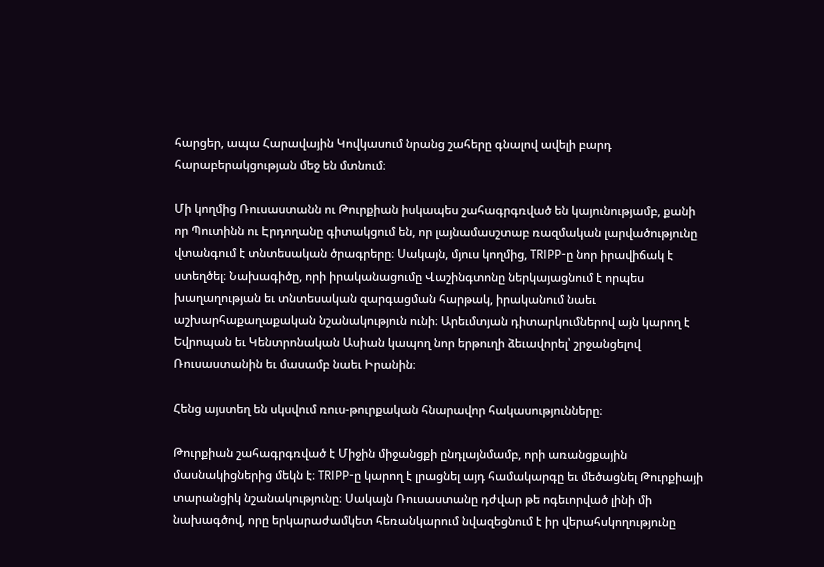հարցեր, ապա Հարավային Կովկասում նրանց շահերը գնալով ավելի բարդ հարաբերակցության մեջ են մտնում։

Մի կողմից Ռուսաստանն ու Թուրքիան իսկապես շահագրգռված են կայունությամբ, քանի որ Պուտինն ու Էրդողանը գիտակցում են, որ լայնամասշտաբ ռազմական լարվածությունը վտանգում է տնտեսական ծրագրերը։ Սակայն, մյուս կողմից, TRIPP-ը նոր իրավիճակ է ստեղծել։ Նախագիծը, որի իրականացումը Վաշինգտոնը ներկայացնում է որպես խաղաղության եւ տնտեսական զարգացման հարթակ, իրականում նաեւ աշխարհաքաղաքական նշանակություն ունի։ Արեւմտյան դիտարկումներով այն կարող է Եվրոպան եւ Կենտրոնական Ասիան կապող նոր երթուղի ձեւավորել՝ շրջանցելով Ռուսաստանին եւ մասամբ նաեւ Իրանին։

Հենց այստեղ են սկսվում ռուս-թուրքական հնարավոր հակասությունները։

Թուրքիան շահագրգռված է Միջին միջանցքի ընդլայնմամբ, որի առանցքային մասնակիցներից մեկն է։ TRIPP-ը կարող է լրացնել այդ համակարգը եւ մեծացնել Թուրքիայի տարանցիկ նշանակությունը։ Սակայն Ռուսաստանը դժվար թե ոգեւորված լինի մի նախագծով, որը երկարաժամկետ հեռանկարում նվազեցնում է իր վերահսկողությունը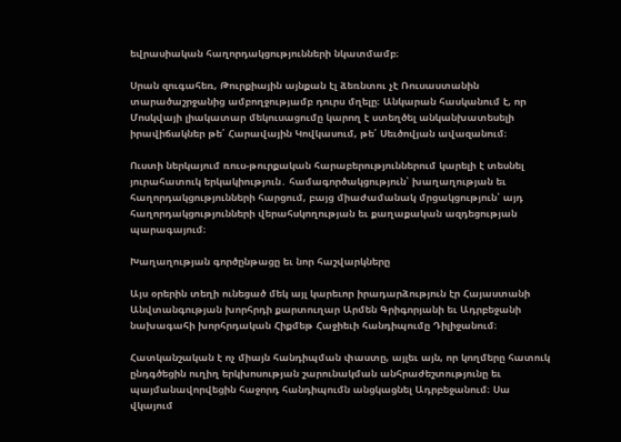եվրասիական հաղորդակցությունների նկատմամբ։

Սրան զուգահեռ, Թուրքիային այնքան էլ ձեռնտու չէ Ռուսաստանին տարածաշրջանից ամբողջությամբ դուրս մղելը։ Անկարան հասկանում է, որ Մոսկվայի լիակատար մեկուսացումը կարող է ստեղծել անկանխատեսելի իրավիճակներ թե՛ Հարավային Կովկասում, թե՛ Սեւծովյան ավազանում։

Ուստի ներկայում ռուս-թուրքական հարաբերություններում կարելի է տեսնել յուրահատուկ երկակիություն․ համագործակցություն՝ խաղաղության եւ հաղորդակցությունների հարցում, բայց միաժամանակ մրցակցություն՝ այդ հաղորդակցությունների վերահսկողության եւ քաղաքական ազդեցության պարագայում։

Խաղաղության գործընթացը եւ նոր հաշվարկները

Այս օրերին տեղի ունեցած մեկ այլ կարեւոր իրադարձություն էր Հայաստանի Անվտանգության խորհրդի քարտուղար Արմեն Գրիգորյանի եւ Ադրբեջանի նախագահի խորհրդական Հիքմեթ Հաջիեւի հանդիպումը Դիլիջանում։

Հատկանշական է ոչ միայն հանդիպման փաստը, այլեւ այն, որ կողմերը հատուկ ընդգծեցին ուղիղ երկխոսության շարունակման անհրաժեշտությունը եւ պայմանավորվեցին հաջորդ հանդիպումն անցկացնել Ադրբեջանում։ Սա վկայում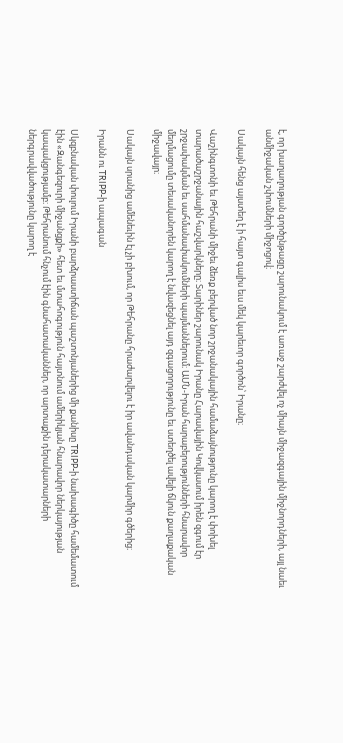է, որ խաղաղության գործընթացը շարունակում է առաջ շարժվել ոչ միայն միջազգային միջնորդների, այլ նաեւ անմիջական շփումների միջոցով։

Սակայն հենց այստեղ է ի հայտ գալիս եւս մեկ կարեւոր գործոն՝ Իրանը։

Վաշինգտոնի եւ Թեհրանի միջեւ ձեռք բերված նոր շրջանակային համաձայնությունը կարող է փոխել տարածաշրջանային հաշվարկները։ Տարիներ շարունակ Իրանը Հարավային Կովկասում իրեն զգում էր շրջափակման եւ սահմանափակումների պայմաններում։ ԱՄՆ-Իրան հարաբերությունների հնարավոր մեղմացումը տեսականորեն կարող է նվազեցնել այդ զգացողությունը եւ ստեղծել ավելի ճկուն քաղաքական միջավայր։

Սակայն սրանից ամենեւին էլ չի բխում, որ Թեհրանը հրաժարվելու է իր ավանդական կարմիր գծերից։

Իրանն ու TRIPP-ի ապագան

Սկզբնական փուլում Իրանի բարձրաստիճան պաշտոնյաներից մի քանիսը TRIPP-ի նախագիծը համեմատում էին «Զանգեզուրի միջանցքի» հետ եւ մտահոգություն հայտնում ամերիկյան հնարավոր ներկայության կապակցությամբ։ Թեհրանում հնչում էին գնահատականներ, որ արտաքին դերակատարների ներգրավվածությունը կարող է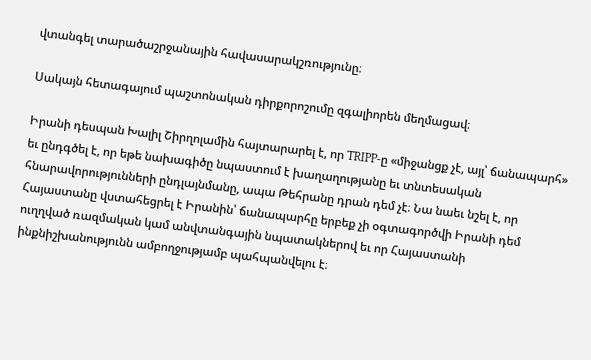վտանգել տարածաշրջանային հավասարակշռությունը։

Սակայն հետագայում պաշտոնական դիրքորոշումը զգալիորեն մեղմացավ։

Իրանի դեսպան Խալիլ Շիրղոլամին հայտարարել է, որ TRIPP-ը «միջանցք չէ, այլ՝ ճանապարհ» եւ ընդգծել է, որ եթե նախագիծը նպաստում է խաղաղությանը եւ տնտեսական հնարավորությունների ընդլայնմանը, ապա Թեհրանը դրան դեմ չէ։ Նա նաեւ նշել է, որ Հայաստանը վստահեցրել է Իրանին՝ ճանապարհը երբեք չի օգտագործվի Իրանի դեմ ուղղված ռազմական կամ անվտանգային նպատակներով եւ որ Հայաստանի ինքնիշխանությունն ամբողջությամբ պահպանվելու է։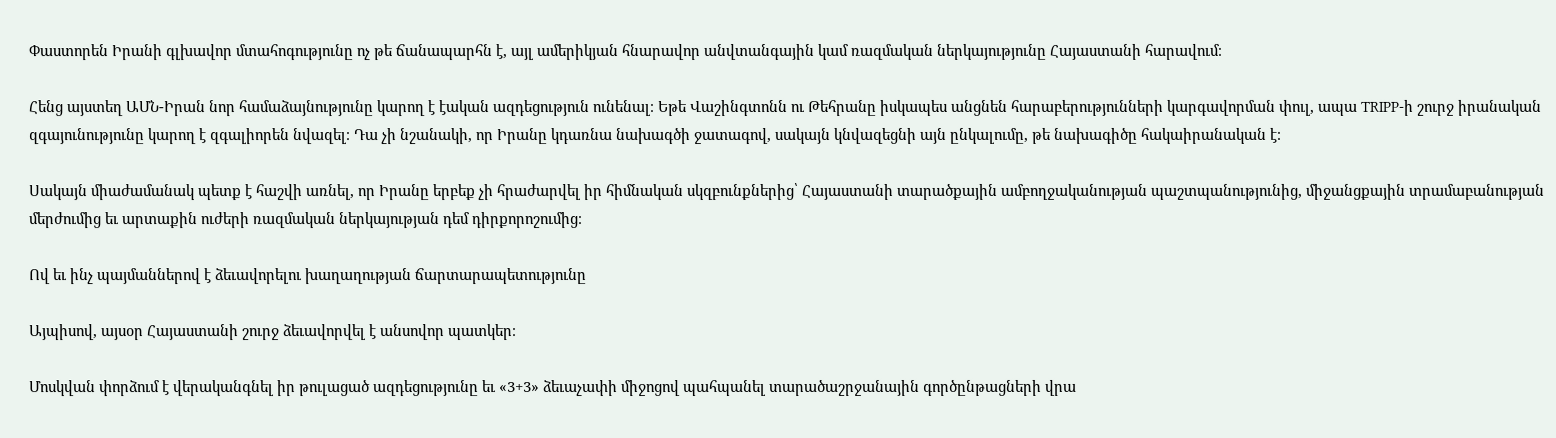Փաստորեն Իրանի գլխավոր մտահոգությունը ոչ թե ճանապարհն է, այլ ամերիկյան հնարավոր անվտանգային կամ ռազմական ներկայությունը Հայաստանի հարավում։

Հենց այստեղ ԱՄՆ-Իրան նոր համաձայնությունը կարող է էական ազդեցություն ունենալ։ Եթե Վաշինգտոնն ու Թեհրանը իսկապես անցնեն հարաբերությունների կարգավորման փուլ, ապա TRIPP-ի շուրջ իրանական զգայունությունը կարող է զգալիորեն նվազել։ Դա չի նշանակի, որ Իրանը կդառնա նախագծի ջատագով, սակայն կնվազեցնի այն ընկալումը, թե նախագիծը հակաիրանական է։

Սակայն միաժամանակ պետք է հաշվի առնել, որ Իրանը երբեք չի հրաժարվել իր հիմնական սկզբունքներից՝ Հայաստանի տարածքային ամբողջականության պաշտպանությունից, միջանցքային տրամաբանության մերժումից եւ արտաքին ուժերի ռազմական ներկայության դեմ դիրքորոշումից։

Ով եւ ինչ պայմաններով է ձեւավորելու խաղաղության ճարտարապետությունը

Այպիսով, այսօր Հայաստանի շուրջ ձեւավորվել է անսովոր պատկեր։

Մոսկվան փորձում է վերականգնել իր թուլացած ազդեցությունը եւ «3+3» ձեւաչափի միջոցով պահպանել տարածաշրջանային գործընթացների վրա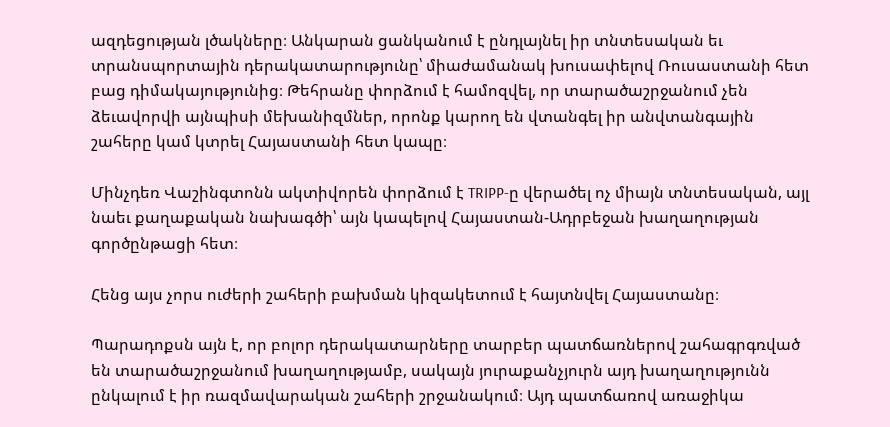ազդեցության լծակները։ Անկարան ցանկանում է ընդլայնել իր տնտեսական եւ տրանսպորտային դերակատարությունը՝ միաժամանակ խուսափելով Ռուսաստանի հետ բաց դիմակայությունից։ Թեհրանը փորձում է համոզվել, որ տարածաշրջանում չեն ձեւավորվի այնպիսի մեխանիզմներ, որոնք կարող են վտանգել իր անվտանգային շահերը կամ կտրել Հայաստանի հետ կապը։

Մինչդեռ Վաշինգտոնն ակտիվորեն փորձում է TRIPP-ը վերածել ոչ միայն տնտեսական, այլ նաեւ քաղաքական նախագծի՝ այն կապելով Հայաստան-Ադրբեջան խաղաղության գործընթացի հետ։

Հենց այս չորս ուժերի շահերի բախման կիզակետում է հայտնվել Հայաստանը։

Պարադոքսն այն է, որ բոլոր դերակատարները տարբեր պատճառներով շահագրգռված են տարածաշրջանում խաղաղությամբ, սակայն յուրաքանչյուրն այդ խաղաղությունն ընկալում է իր ռազմավարական շահերի շրջանակում։ Այդ պատճառով առաջիկա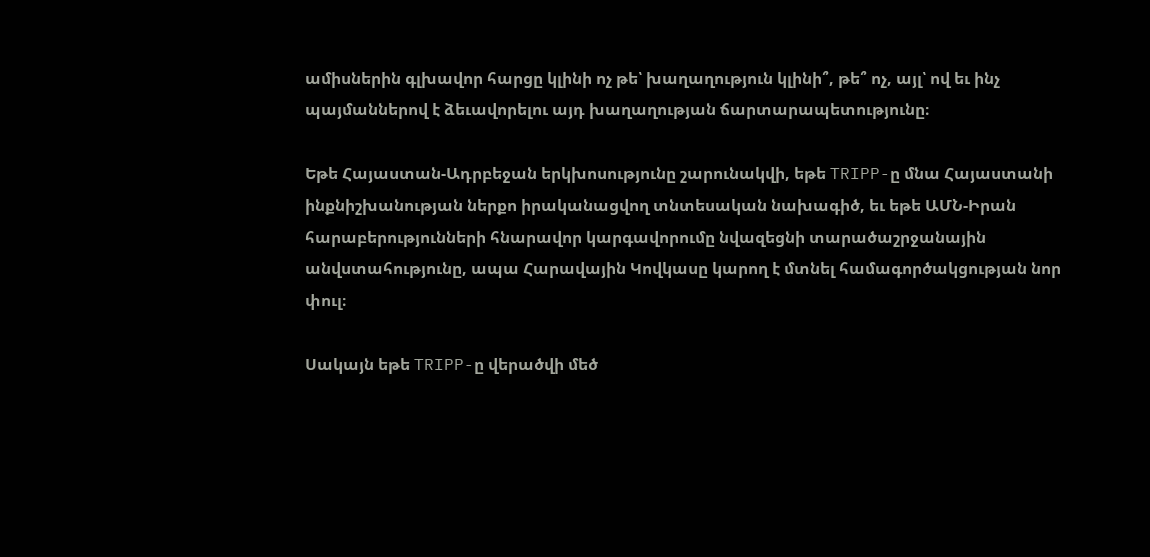ամիսներին գլխավոր հարցը կլինի ոչ թե՝ խաղաղություն կլինի՞, թե՞ ոչ, այլ՝ ով եւ ինչ պայմաններով է ձեւավորելու այդ խաղաղության ճարտարապետությունը։

Եթե Հայաստան-Ադրբեջան երկխոսությունը շարունակվի, եթե TRIPP-ը մնա Հայաստանի ինքնիշխանության ներքո իրականացվող տնտեսական նախագիծ, եւ եթե ԱՄՆ-Իրան հարաբերությունների հնարավոր կարգավորումը նվազեցնի տարածաշրջանային անվստահությունը, ապա Հարավային Կովկասը կարող է մտնել համագործակցության նոր փուլ։

Սակայն եթե TRIPP-ը վերածվի մեծ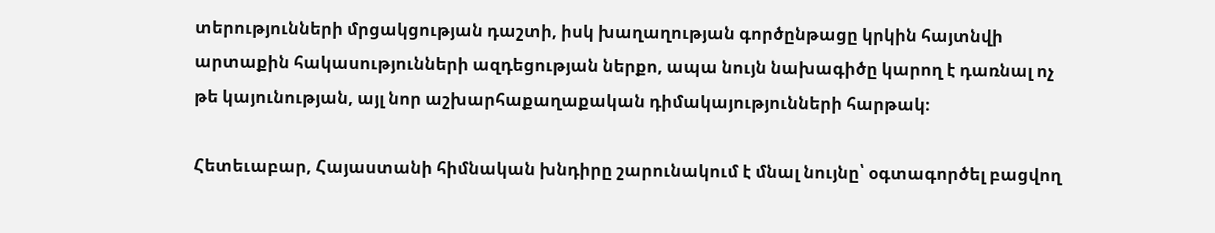տերությունների մրցակցության դաշտի, իսկ խաղաղության գործընթացը կրկին հայտնվի արտաքին հակասությունների ազդեցության ներքո, ապա նույն նախագիծը կարող է դառնալ ոչ թե կայունության, այլ նոր աշխարհաքաղաքական դիմակայությունների հարթակ։

Հետեւաբար, Հայաստանի հիմնական խնդիրը շարունակում է մնալ նույնը՝ օգտագործել բացվող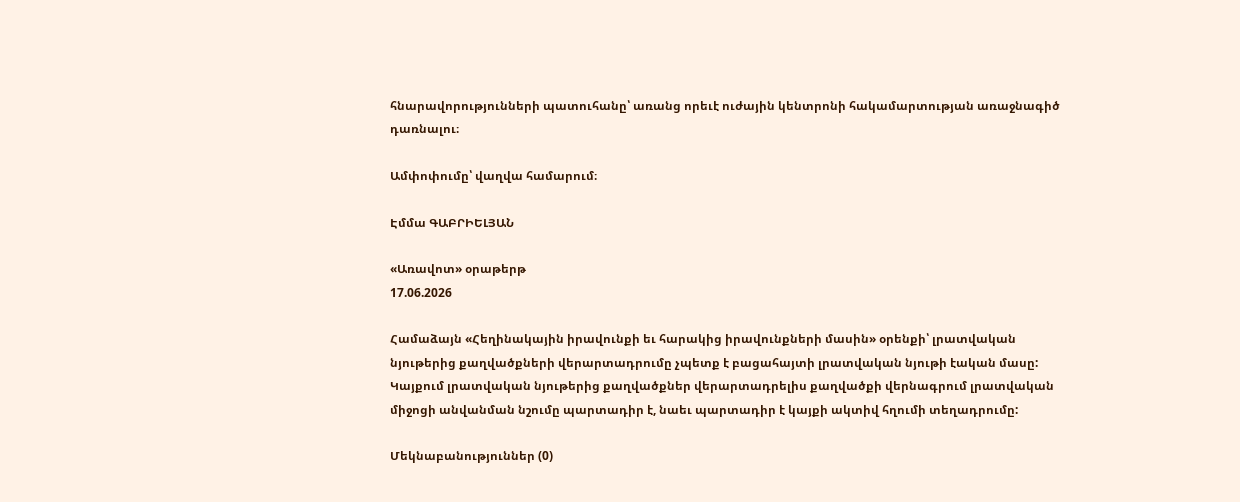հնարավորությունների պատուհանը՝ առանց որեւէ ուժային կենտրոնի հակամարտության առաջնագիծ դառնալու։

Ամփոփումը՝ վաղվա համարում։

Էմմա ԳԱԲՐԻԵԼՅԱՆ

«Առավոտ» օրաթերթ
17.06.2026

Համաձայն «Հեղինակային իրավունքի եւ հարակից իրավունքների մասին» օրենքի՝ լրատվական նյութերից քաղվածքների վերարտադրումը չպետք է բացահայտի լրատվական նյութի էական մասը: Կայքում լրատվական նյութերից քաղվածքներ վերարտադրելիս քաղվածքի վերնագրում լրատվական միջոցի անվանման նշումը պարտադիր է, նաեւ պարտադիր է կայքի ակտիվ հղումի տեղադրումը:

Մեկնաբանություններ (0)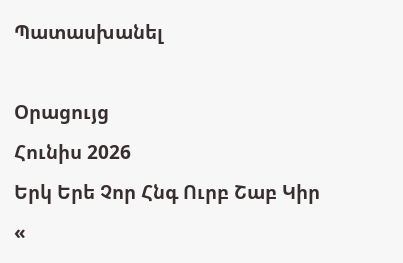Պատասխանել

Օրացույց
Հունիս 2026
Երկ Երե Չոր Հնգ Ուրբ Շաբ Կիր
«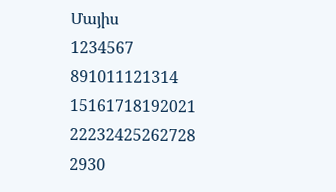Մայիս
1234567
891011121314
15161718192021
22232425262728
2930